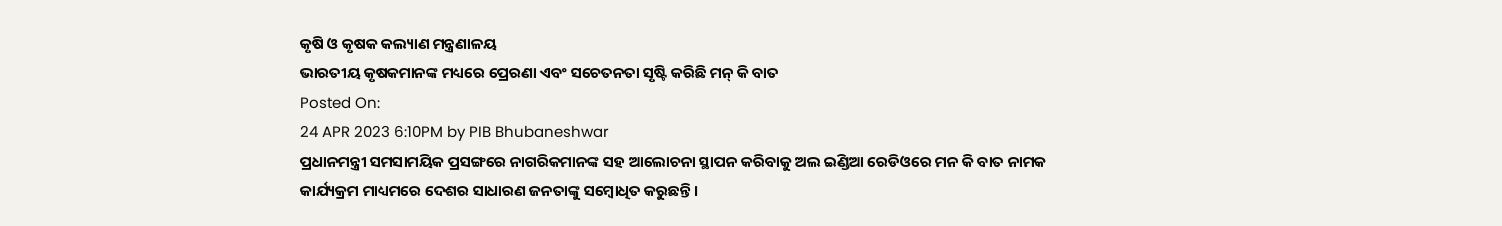କୃଷି ଓ କୃଷକ କଲ୍ୟାଣ ମନ୍ତ୍ରଣାଳୟ
ଭାରତୀୟ କୃଷକମାନଙ୍କ ମଧ୍ୟରେ ପ୍ରେରଣା ଏବଂ ସଚେତନତା ସୃଷ୍ଟି କରିଛି ମନ୍ କି ବାତ
Posted On:
24 APR 2023 6:10PM by PIB Bhubaneshwar
ପ୍ରଧାନମନ୍ତ୍ରୀ ସମସାମୟିକ ପ୍ରସଙ୍ଗରେ ନାଗରିକମାନଙ୍କ ସହ ଆଲୋଚନା ସ୍ଥାପନ କରିବାକୁ ଅଲ ଇଣ୍ଡିଆ ରେଡିଓରେ ମନ କି ବାତ ନାମକ କାର୍ଯ୍ୟକ୍ରମ ମାଧ୍ୟମରେ ଦେଶର ସାଧାରଣ ଜନତାଙ୍କୁ ସମ୍ବୋଧିତ କରୁଛନ୍ତି ।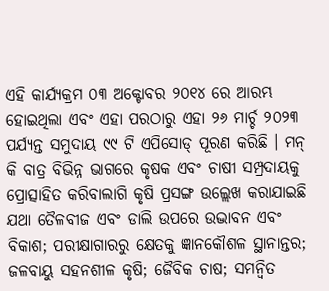ଏହି କାର୍ଯ୍ୟକ୍ରମ ୦୩ ଅକ୍ଟୋବର ୨୦୧୪ ରେ ଆରମ୍ଭ ହୋଇଥିଲା ଏବଂ ଏହା ପରଠାରୁ ଏହା ୨୬ ମାର୍ଚ୍ଚ ୨୦୨୩ ପର୍ଯ୍ୟନ୍ତ ସମୁଦାୟ ୯୯ ଟି ଏପିସୋଡ୍ ପୂରଣ କରିଛି । ମନ୍ କି ବାତ୍ର ବିଭିନ୍ନ ଭାଗରେ କୃଷକ ଏବଂ ଚାଷୀ ସମ୍ପ୍ରଦାୟକୁ ପ୍ରୋତ୍ସାହିତ କରିବାଲାଗି କୃଷି ପ୍ରସଙ୍ଗ ଉଲ୍ଲେଖ କରାଯାଇଛି ଯଥା ତୈଳବୀଜ ଏବଂ ଡାଲି ଉପରେ ଉଦ୍ଭାବନ ଏବଂ ବିକାଶ; ପରୀକ୍ଷାଗାରରୁ କ୍ଷେତକୁ ଜ୍ଞାନକୌଶଳ ସ୍ଥାନାନ୍ତର; ଜଳବାୟୁ ସହନଶୀଳ କୃଷି; ଜୈବିକ ଚାଷ; ସମନ୍ୱିତ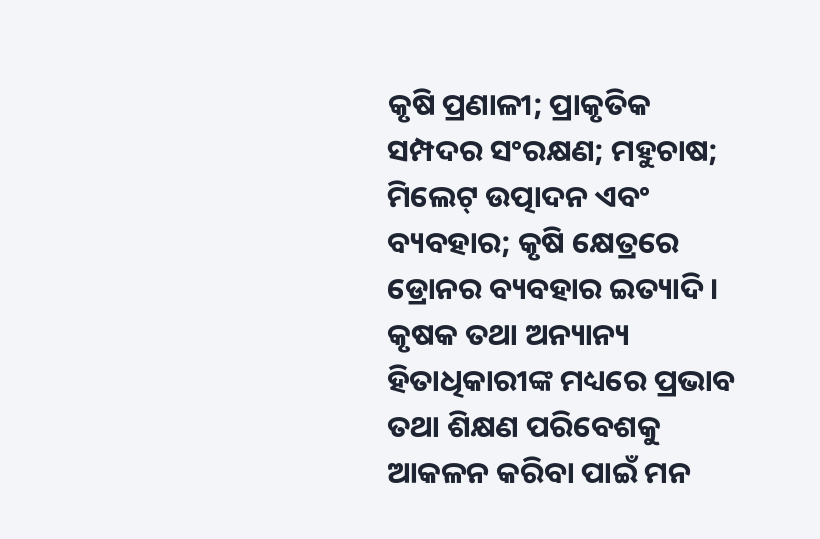କୃଷି ପ୍ରଣାଳୀ; ପ୍ରାକୃତିକ ସମ୍ପଦର ସଂରକ୍ଷଣ; ମହୁଚାଷ; ମିଲେଟ୍ ଉତ୍ପାଦନ ଏବଂ ବ୍ୟବହାର; କୃଷି କ୍ଷେତ୍ରରେ ଡ୍ରୋନର ବ୍ୟବହାର ଇତ୍ୟାଦି । କୃଷକ ତଥା ଅନ୍ୟାନ୍ୟ ହିତାଧିକାରୀଙ୍କ ମଧ୍ୟରେ ପ୍ରଭାବ ତଥା ଶିକ୍ଷଣ ପରିବେଶକୁ ଆକଳନ କରିବା ପାଇଁ ମନ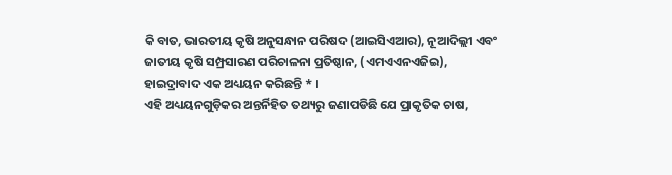କି ବାତ, ଭାରତୀୟ କୃଷି ଅନୁସନ୍ଧାନ ପରିଷଦ (ଆଇସିଏଆର), ନୂଆଦିଲ୍ଲୀ ଏବଂ ଜାତୀୟ କୃଷି ସମ୍ପ୍ରସାରଣ ପରିଚାଳନା ପ୍ରତିଷ୍ଠାନ, (ଏମଏଏନଏଜିଇ), ହାଇଦ୍ରାବାଦ ଏକ ଅଧ୍ୟୟନ କରିଛନ୍ତି * ।
ଏହି ଅଧ୍ୟୟନଗୁଡ଼ିକର ଅନ୍ତର୍ନିହିତ ତଥ୍ୟରୁ ଜଣାପଡିଛି ଯେ ପ୍ରାକୃତିକ ଚାଷ,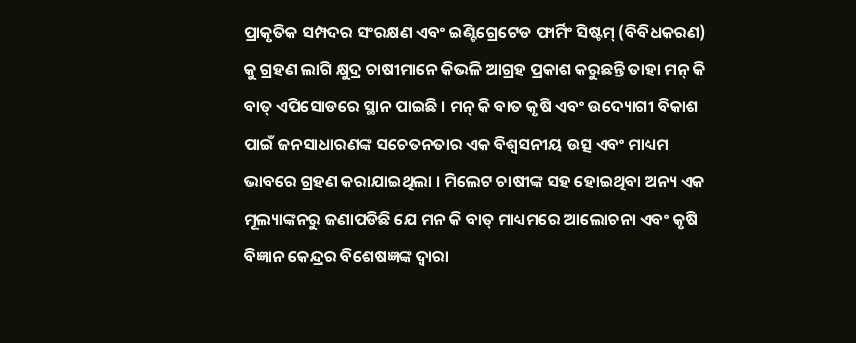ପ୍ରାକୃତିକ ସମ୍ପଦର ସଂରକ୍ଷଣ ଏବଂ ଇଣ୍ଟିଗ୍ରେଟେଡ ଫାର୍ମିଂ ସିଷ୍ଟମ୍ (ବିବିଧକରଣ) କୁ ଗ୍ରହଣ ଲାଗି କ୍ଷୁଦ୍ର ଚାଷୀମାନେ କିଭଳି ଆଗ୍ରହ ପ୍ରକାଶ କରୁଛନ୍ତି ତାହା ମନ୍ କି ବାତ୍ ଏପିସୋଡରେ ସ୍ଥାନ ପାଇଛି । ମନ୍ କି ବାତ କୃଷି ଏବଂ ଉଦ୍ୟୋଗୀ ବିକାଶ ପାଇଁ ଜନସାଧାରଣଙ୍କ ସଚେତନତାର ଏକ ବିଶ୍ୱସନୀୟ ଉତ୍ସ ଏବଂ ମାଧ୍ୟମ ଭାବରେ ଗ୍ରହଣ କରାଯାଇଥିଲା । ମିଲେଟ ଚାଷୀଙ୍କ ସହ ହୋଇଥିବା ଅନ୍ୟ ଏକ ମୂଲ୍ୟାଙ୍କନରୁ ଜଣାପଡିଛି ଯେ ମନ କି ବାତ୍ ମାଧ୍ୟମରେ ଆଲୋଚନା ଏବଂ କୃଷି ବିଜ୍ଞାନ କେନ୍ଦ୍ରର ବିଶେଷଜ୍ଞଙ୍କ ଦ୍ୱାରା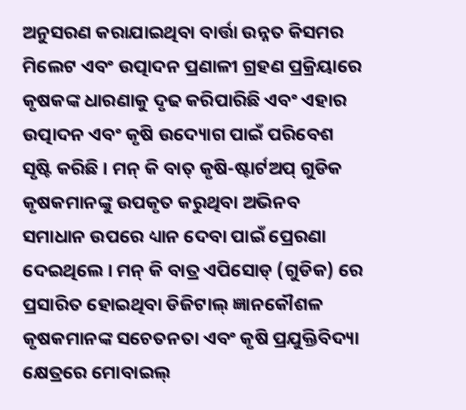ଅନୁସରଣ କରାଯାଇଥିବା ବାର୍ତ୍ତା ଉନ୍ନତ କିସମର ମିଲେଟ ଏବଂ ଉତ୍ପାଦନ ପ୍ରଣାଳୀ ଗ୍ରହଣ ପ୍ରକ୍ରିୟାରେ କୃଷକଙ୍କ ଧାରଣାକୁ ଦୃଢ କରିପାରିଛି ଏବଂ ଏହାର ଉତ୍ପାଦନ ଏବଂ କୃଷି ଉଦ୍ୟୋଗ ପାଇଁ ପରିବେଶ ସୃଷ୍ଟି କରିଛି । ମନ୍ କି ବାତ୍ କୃଷି-ଷ୍ଟାର୍ଟଅପ୍ ଗୁଡିକ କୃଷକମାନଙ୍କୁ ଉପକୃତ କରୁଥିବା ଅଭିନବ ସମାଧାନ ଉପରେ ଧ୍ୟାନ ଦେବା ପାଇଁ ପ୍ରେରଣା ଦେଇଥିଲେ । ମନ୍ କି ବାତ୍ର ଏପିସୋଡ୍ (ଗୁଡିକ) ରେ ପ୍ରସାରିତ ହୋଇଥିବା ଡିଜିଟାଲ୍ ଜ୍ଞାନକୌଶଳ କୃଷକମାନଙ୍କ ସଚେତନତା ଏବଂ କୃଷି ପ୍ରଯୁକ୍ତିବିଦ୍ୟା କ୍ଷେତ୍ରରେ ମୋବାଇଲ୍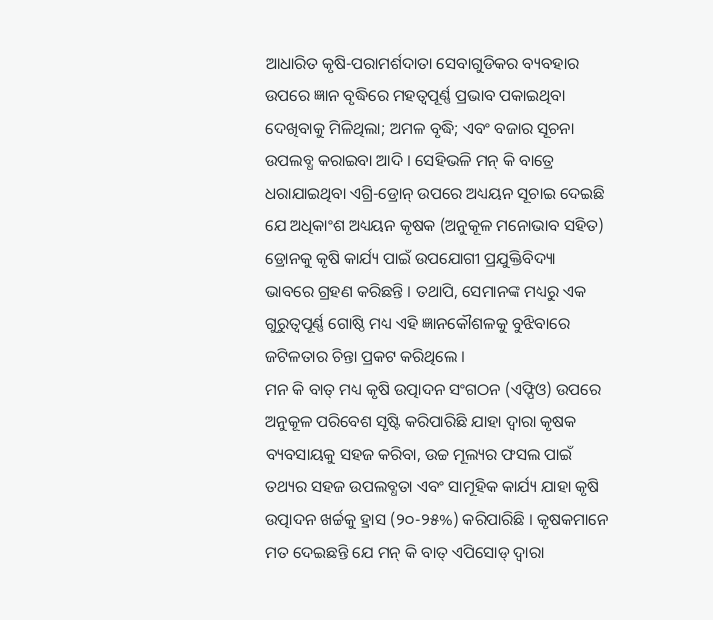ଆଧାରିତ କୃଷି-ପରାମର୍ଶଦାତା ସେବାଗୁଡିକର ବ୍ୟବହାର ଉପରେ ଜ୍ଞାନ ବୃଦ୍ଧିରେ ମହତ୍ୱପୂର୍ଣ୍ଣ ପ୍ରଭାବ ପକାଇଥିବା ଦେଖିବାକୁ ମିଳିଥିଲା; ଅମଳ ବୃଦ୍ଧି; ଏବଂ ବଜାର ସୂଚନା ଉପଲବ୍ଧ କରାଇବା ଆଦି । ସେହିଭଳି ମନ୍ କି ବାତ୍ରେ ଧରାଯାଇଥିବା ଏଗ୍ରି-ଡ୍ରୋନ୍ ଉପରେ ଅଧ୍ୟୟନ ସୂଚାଇ ଦେଇଛି ଯେ ଅଧିକାଂଶ ଅଧ୍ୟୟନ କୃଷକ (ଅନୁକୂଳ ମନୋଭାବ ସହିତ) ଡ୍ରୋନକୁ କୃଷି କାର୍ଯ୍ୟ ପାଇଁ ଉପଯୋଗୀ ପ୍ରଯୁକ୍ତିବିଦ୍ୟା ଭାବରେ ଗ୍ରହଣ କରିଛନ୍ତି । ତଥାପି, ସେମାନଙ୍କ ମଧ୍ୟରୁ ଏକ ଗୁରୁତ୍ୱପୂର୍ଣ୍ଣ ଗୋଷ୍ଠି ମଧ୍ୟ ଏହି ଜ୍ଞାନକୌଶଳକୁ ବୁଝିବାରେ ଜଟିଳତାର ଚିନ୍ତା ପ୍ରକଟ କରିଥିଲେ ।
ମନ କି ବାତ୍ ମଧ୍ୟ କୃଷି ଉତ୍ପାଦନ ସଂଗଠନ (ଏଫ୍ପିଓ) ଉପରେ ଅନୁକୂଳ ପରିବେଶ ସୃଷ୍ଟି କରିପାରିଛି ଯାହା ଦ୍ୱାରା କୃଷକ ବ୍ୟବସାୟକୁ ସହଜ କରିବା, ଉଚ୍ଚ ମୂଲ୍ୟର ଫସଲ ପାଇଁ ତଥ୍ୟର ସହଜ ଉପଲବ୍ଧତା ଏବଂ ସାମୂହିକ କାର୍ଯ୍ୟ ଯାହା କୃଷି ଉତ୍ପାଦନ ଖର୍ଚ୍ଚକୁ ହ୍ରାସ (୨୦-୨୫%) କରିପାରିଛି । କୃଷକମାନେ ମତ ଦେଇଛନ୍ତି ଯେ ମନ୍ କି ବାତ୍ ଏପିସୋଡ୍ ଦ୍ୱାରା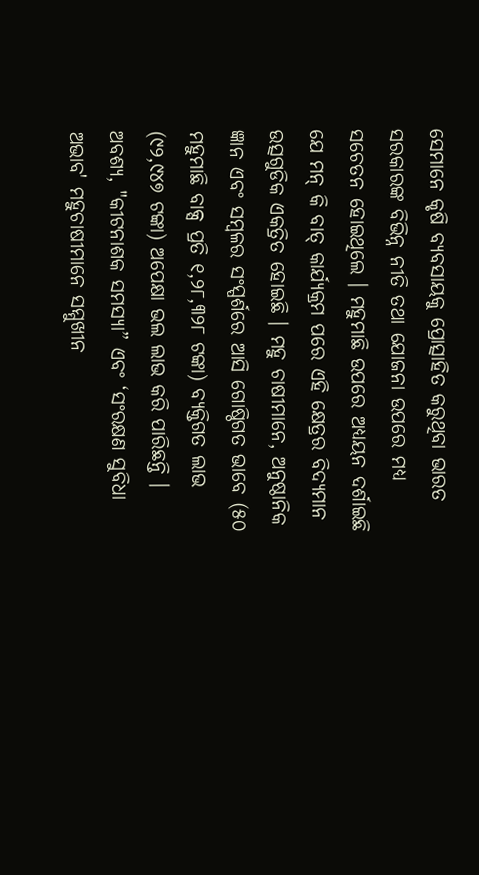ସେମାନେ କୃଷି ବ୍ୟବସାୟକୁ ପ୍ରୋତ୍ସାହିତ କରୁଥିବା ଭାରତ ସରକାରଙ୍କ ବିଭିନ୍ନ ନୀତି ତଥା ଯୋଜନା ଉପରେ ମଧ୍ୟ ସଚେତନ ହୋଇଥିଲେ । ମହୁମାଛି ଉପରେ ଅଧ୍ୟୟନ ଦର୍ଶାଇଛି ଯେ ମନ୍ କି ବାତ୍ କାର୍ଯ୍ୟକ୍ରମ ପରେ ଏହି କ୍ଷେତ୍ରର ବିଦ୍ୟମାନ ଉତ୍ସଗୁଡିକ ଏକତ୍ରିତ ହୋଇଛି । ମହୁ ଚାଷୀମାନେ, ଅନୁଷ୍ଠାନିକ ଜ୍ଞାନ ଏବଂ ସମ୍ବଳର ସଂସ୍ପର୍ଶରେ ଆସି ଗୋଷ୍ଠିଗତ ଭାବେ (୫୦ ମହୁମାଛି ବାକ୍ସ ପ୍ରତି ୧,୨୮,୩୨୮ ଟଙ୍କା) ବ୍ୟକ୍ତିଗତ ଲାଭ (୯୨,୯୪୭ ଟଙ୍କା) ଅପେକ୍ଷା ଭଲ ଲାଭ କରି ପାରିଛନ୍ତି । ଅବଶ୍ୟ, "କୀଟନାଶକ ସମସ୍ୟା” ଏବଂ ‘ସଂରକ୍ଷଣ ସୁବିଧା ଅଭାବ' ମହୁଚାଷୀମାନେ ସମ୍ମୁଖୀନ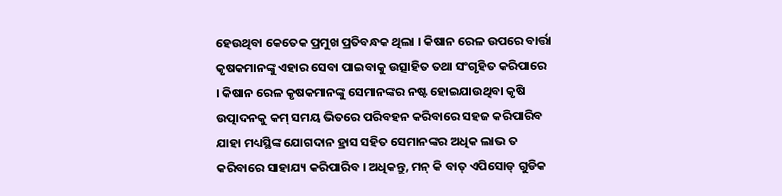ହେଉଥିବା କେତେକ ପ୍ରମୁଖ ପ୍ରତିବନ୍ଧକ ଥିଲା । କିଷାନ ରେଳ ଉପରେ ବାର୍ତ୍ତା କୃଷକମାନଙ୍କୁ ଏହାର ସେବା ପାଇବାକୁ ଉତ୍ସାହିତ ତଥା ସଂଗୃହିତ କରିପାରେ । କିଷାନ ରେଳ କୃଷକମାନଙ୍କୁ ସେମାନଙ୍କର ନଷ୍ଟ ହୋଇଯାଉଥିବା କୃଷି ଉତ୍ପାଦନକୁ କମ୍ ସମୟ ଭିତରେ ପରିବହନ କରିବାରେ ସହଜ କରିପାରିବ ଯାହା ମଧ୍ୟସ୍ଥିଙ୍କ ଯୋଗଦାନ ହ୍ରାସ ସହିତ ସେମାନଙ୍କର ଅଧିକ ଲାଭ ତ କରିବାରେ ସାହାଯ୍ୟ କରିପାରିବ । ଅଧିକନ୍ତୁ, ମନ୍ କି ବାତ୍ ଏପିସୋଡ୍ ଗୁଡିକ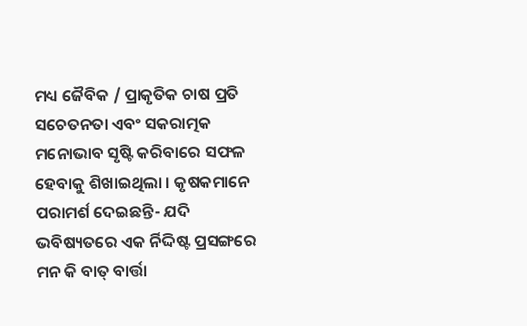ମଧ୍ୟ ଜୈବିକ / ପ୍ରାକୃତିକ ଚାଷ ପ୍ରତି ସଚେତନତା ଏବଂ ସକରାତ୍ମକ ମନୋଭାବ ସୃଷ୍ଟି କରିବାରେ ସଫଳ ହେବାକୁ ଶିଖାଇଥିଲା । କୃଷକମାନେ ପରାମର୍ଶ ଦେଇଛନ୍ତି- ଯଦି ଭବିଷ୍ୟତରେ ଏକ ର୍ନିଦ୍ଦିଷ୍ଟ ପ୍ରସଙ୍ଗରେ ମନ କି ବାତ୍ ବାର୍ତ୍ତା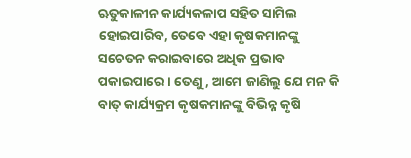ଋତୁକାଳୀନ କାର୍ଯ୍ୟକଳାପ ସହିତ ସାମିଲ ହୋଇପାରିବ, ତେବେ ଏହା କୃଷକମାନଙ୍କୁ ସଚେତନ କରାଇବାରେ ଅଧିକ ପ୍ରଭାବ ପକାଇପାରେ । ତେଣୁ, ଆମେ ଜାଣିଲୁ ଯେ ମନ କି ବାତ୍ କାର୍ଯ୍ୟକ୍ରମ କୃଷକମାନଙ୍କୁ ବିଭିନ୍ନ କୃଷି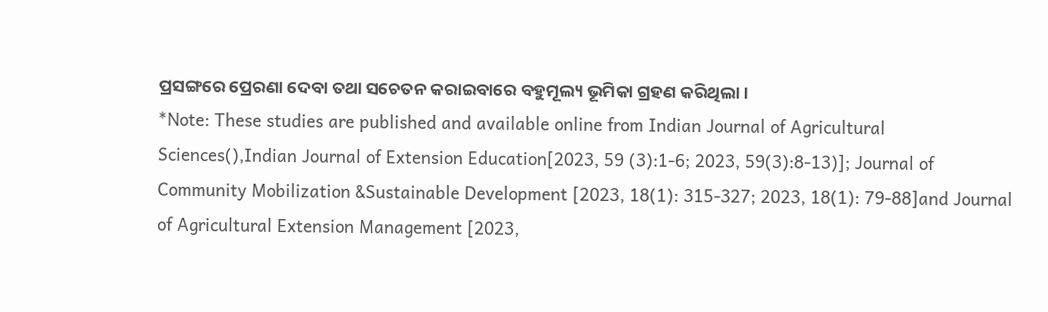ପ୍ରସଙ୍ଗରେ ପ୍ରେରଣା ଦେବା ତଥା ସଚେତନ କରାଇବାରେ ବହୁମୂଲ୍ୟ ଭୂମିକା ଗ୍ରହଣ କରିଥିଲା ।
*Note: These studies are published and available online from Indian Journal of Agricultural Sciences(),Indian Journal of Extension Education[2023, 59 (3):1-6; 2023, 59(3):8-13)]; Journal of Community Mobilization &Sustainable Development [2023, 18(1): 315-327; 2023, 18(1): 79-88]and Journal of Agricultural Extension Management [2023,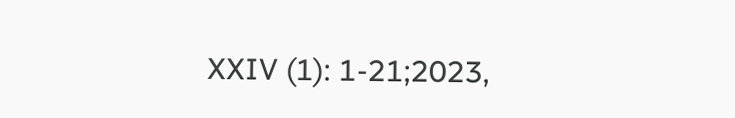XXIV (1): 1-21;2023,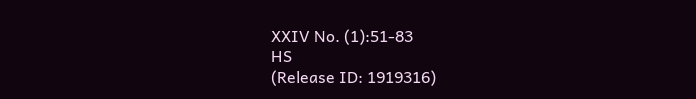XXIV No. (1):51-83
HS
(Release ID: 1919316)